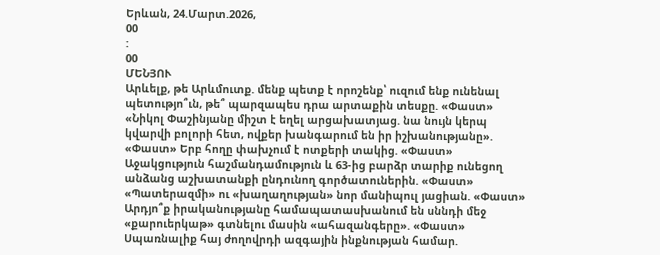Երևան, 24.Մարտ.2026,
00
:
00
ՄԵՆՅՈՒ
Արևելք, թե Արևմուտք. մենք պետք է որոշենք՝ ուզում ենք ունենալ պետությո՞ւն, թե՞ պարզապես դրա արտաքին տեսքը. «Փաստ» «Նիկոլ Փաշինյանը միշտ է եղել արցախատյաց. նա նույն կերպ կվարվի բոլորի հետ, ովքեր խանգարում են իր իշխանությանը». «Փաստ» Երբ հողը փախչում է ոտքերի տակից. «Փաստ» Աջակցություն հաշմանդամություն և 63-ից բարձր տարիք ունեցող անձանց աշխատանքի ընդունող գործատուներին. «Փաստ» «Պատերազմի» ու «խաղաղության» նոր մանիպուլ յացիան. «Փաստ» Արդյո՞ք իրականությանը համապատասխանում են սննդի մեջ «քարուերկաթ» գտնելու մասին «ահազանգերը». «Փաստ» Սպառնալիք հայ ժողովրդի ազգային ինքնության համար.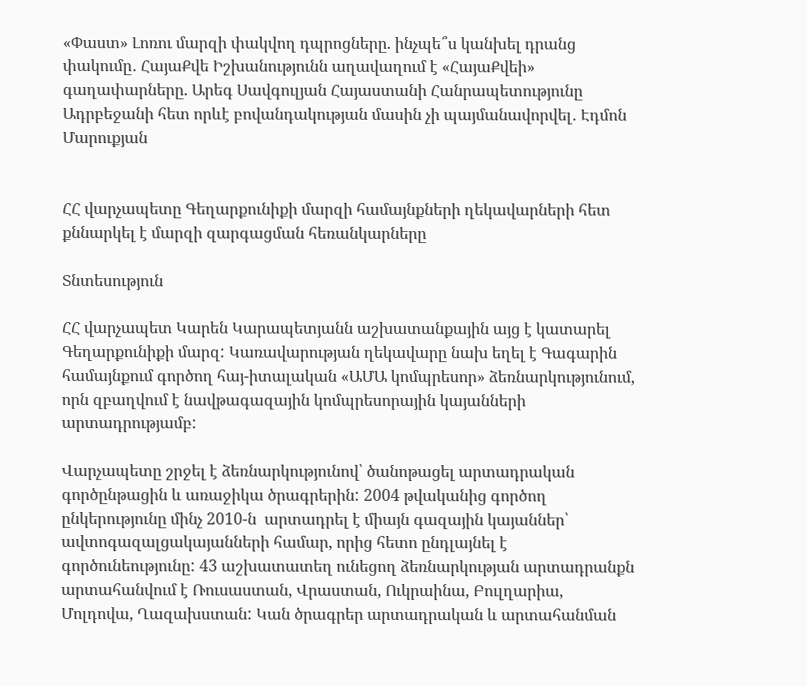«Փաստ» Լոռու մարզի փակվող դպրոցները. ինչպե՞ս կանխել դրանց փակումը․ ՀայաՔվե Իշխանությունն աղավաղում է «ՀայաՔվեի» գաղափարները. Արեգ Սավգուլյան Հայաստանի Հանրապետությունը Ադրբեջանի հետ որևէ բովանդակության մասին չի պայմանավորվել․ Էդմոն Մարուքյան


ՀՀ վարչապետը Գեղարքունիքի մարզի համայնքների ղեկավարների հետ քննարկել է մարզի զարգացման հեռանկարները

Տնտեսություն

ՀՀ վարչապետ Կարեն Կարապետյանն աշխատանքային այց է կատարել Գեղարքունիքի մարզ: Կառավարության ղեկավարը նախ եղել է Գագարին համայնքում գործող հայ-իտալական «ԱՄԱ կոմպրեսոր» ձեռնարկությունում, որն զբաղվում է նավթագազային կոմպրեսորային կայանների արտադրությամբ:

Վարչապետը շրջել է ձեռնարկությունով՝ ծանոթացել արտադրական գործընթացին և առաջիկա ծրագրերին: 2004 թվականից գործող ընկերությունը մինչ 2010-ն  արտադրել է միայն գազային կայաններ՝ ավտոգազալցակայանների համար, որից հետո ընդլայնել է գործունեությունը: 43 աշխատատեղ ունեցող ձեռնարկության արտադրանքն արտահանվում է Ռուսաստան, Վրաստան, Ուկրաինա, Բուլղարիա, Մոլդովա, Ղազախստան: Կան ծրագրեր արտադրական և արտահանման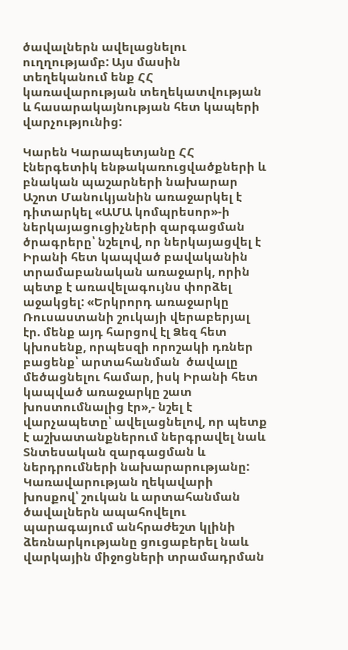ծավալներն ավելացնելու ուղղությամբ: Այս մասին  տեղեկանում ենք ՀՀ կառավարության տեղեկատվության և հասարակայնության հետ կապերի վարչությունից:

Կարեն Կարապետյանը ՀՀ էներգետիկ ենթակառուցվածքների և բնական պաշարների նախարար Աշոտ Մանուկյանին առաջարկել է դիտարկել «ԱՄԱ կոմպրեսոր»-ի ներկայացուցիչների զարգացման ծրագրերը՝ նշելով, որ ներկայացվել է Իրանի հետ կապված բավականին տրամաբանական առաջարկ, որին պետք է առավելագույնս փորձել աջակցել: «Երկրորդ առաջարկը Ռուսաստանի շուկայի վերաբերյալ էր. մենք այդ հարցով էլ Ձեզ հետ կխոսենք, որպեսզի որոշակի դռներ բացենք՝ արտահանման  ծավալը մեծացնելու համար, իսկ Իրանի հետ կապված առաջարկը շատ խոստումնալից էր»,- նշել է վարչապետը՝ ավելացնելով, որ պետք է աշխատանքներում ներգրավել նաև Տնտեսական զարգացման և ներդրումների նախարարությանը: Կառավարության ղեկավարի խոսքով՝ շուկան և արտահանման ծավալներն ապահովելու պարագայում անհրաժեշտ կլինի ձեռնարկությանը ցուցաբերել նաև վարկային միջոցների տրամադրման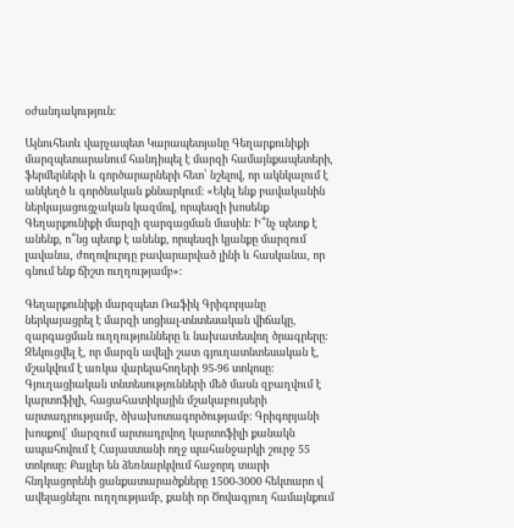օժանդակություն:

Այնուհետև վարչապետ Կարապետյանը Գեղարքունիքի մարզպետարանում հանդիպել է մարզի համայնքապետերի, ֆերմերների և գործարարների հետ՝ նշելով, որ ակնկալում է անկեղծ և գործնական քննարկում: «Եկել ենք բավականին ներկայացուցչական կազմով, որպեսզի խոսենք Գեղարքունիքի մարզի զարգացման մասին: Ի՞նչ պետք է անենք, ո՞նց պետք է անենք, որպեսզի կյանքը մարզում լավանա, ժողովուրդը բավարարված լինի և հասկանա, որ գնում ենք ճիշտ ուղղությամբ»:

Գեղարքունիքի մարզպետ Ռաֆիկ Գրիգորյանը ներկայացրել է մարզի սոցիալ-տնտեսական վիճակը, զարգացման ուղղությունները և նախատեսվող ծրագրերը: Զեկուցվել է, որ մարզն ավելի շատ գյուղատնտեսական է, մշակվում է առկա վարելահողերի 95-96 տոկոսը: Գյուղացիական տնտեսությունների մեծ մասն զբաղվում է կարտոֆիլի, հացահատիկային մշակաբույսերի արտադրությամբ, ծխախոտագործությամբ: Գրիգորյանի խոսքով՝ մարզում արտադրվող կարտոֆիլի քանակն ապահովում է Հայաստանի ողջ պահանջարկի շուրջ 55 տոկոսը: Քայլեր են ձեռնարկվում հաջորդ տարի հնդկացորենի ցանքատարածքները 1500-3000 հեկտարո վ ավելացնելու ուղղությամբ, քանի որ Ծովագյուղ համայնքում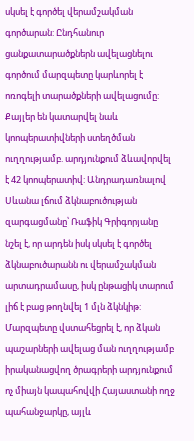սկսել է գործել վերամշակման գործարան: Ընդհանուր ցանքատարածքներն ավելացնելու գործում մարզպետը կարևորել է ոռոգելի տարածքների ավելացումը: Քայլեր են կատարվել նաև կոոպերատիվների ստեղծման ուղղությամբ. արդյունքում ձևավորվել է 42 կոոպերատիվ: Անդրադառնալով Սևանա լճում ձկնաբուծության զարգացմանը՝ Ռաֆիկ Գրիգորյանը նշել է, որ արդեն իսկ սկսել է գործել ձկնաբուծարանն ու վերամշակման արտադրամասը, իսկ ընթացիկ տարում լիճ է բաց թողնվել 1 մլն ձկնկիթ: Մարզպետը վստահեցրել է, որ ձկան պաշարների ավելաց ման ուղղությամբ իրականացվող ծրագրերի արդյունքում ոչ միայն կապահովվի Հայաստանի ողջ պահանջարկը, այլև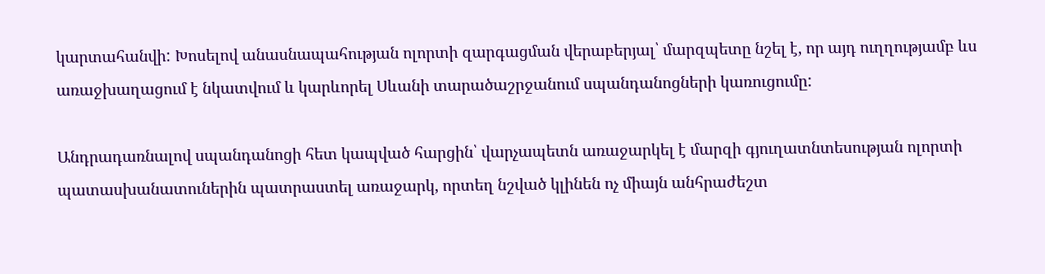կարտահանվի: Խոսելով անասնապահության ոլորտի զարգացման վերաբերյալ՝ մարզպետը նշել է, որ այդ ուղղությամբ ևս առաջխաղացում է նկատվում և կարևորել Սևանի տարածաշրջանում սպանդանոցների կառուցումը:

Անդրադառնալով սպանդանոցի հետ կապված հարցին՝ վարչապետն առաջարկել է մարզի գյուղատնտեսության ոլորտի պատասխանատուներին պատրաստել առաջարկ, որտեղ նշված կլինեն ոչ միայն անհրաժեշտ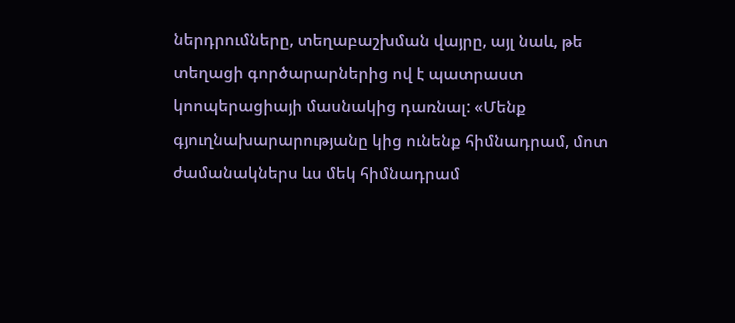ներդրումները, տեղաբաշխման վայրը, այլ նաև, թե տեղացի գործարարներից ով է պատրաստ կոոպերացիայի մասնակից դառնալ: «Մենք գյուղնախարարությանը կից ունենք հիմնադրամ, մոտ ժամանակներս ևս մեկ հիմնադրամ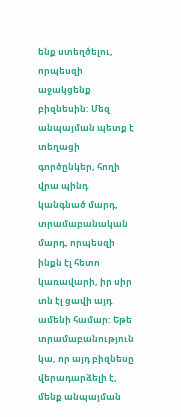ենք ստեղծելու, որպեսզի աջակցենք բիզնեսին: Մեզ անպայման պետք է տեղացի գործընկեր, հողի վրա պինդ կանգնած մարդ, տրամաբանական մարդ, որպեսզի ինքն էլ հետո կառավարի, իր սիր տն էլ ցավի այդ ամենի համար: Եթե տրամաբանություն կա, որ այդ բիզնեսը վերադարձելի է, մենք անպայման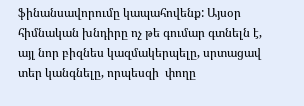ֆինանսավորումը կապահովենք: Այսօր հիմնական խնդիրը ոչ թե գումար գտնելն է, այլ նոր բիզնես կազմակերպելը, սրտացավ տեր կանգնելը, որպեսզի  փողը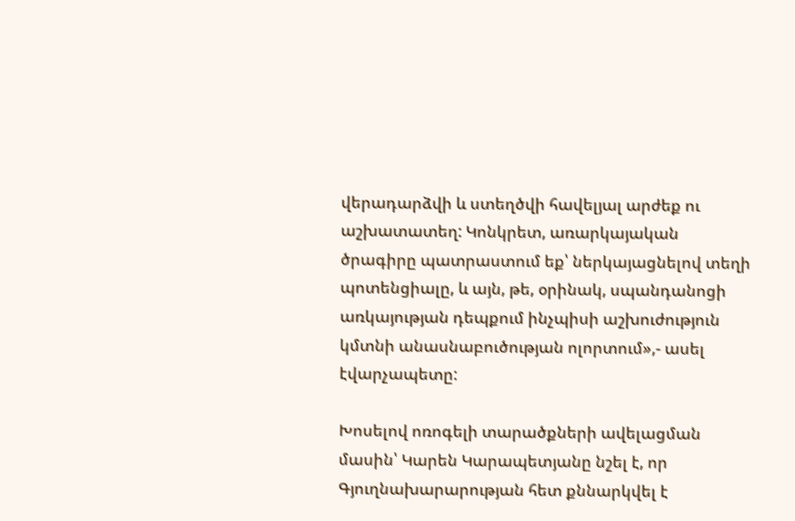վերադարձվի և ստեղծվի հավելյալ արժեք ու աշխատատեղ: Կոնկրետ, առարկայական ծրագիրը պատրաստում եք՝ ներկայացնելով տեղի պոտենցիալը, և այն, թե, օրինակ, սպանդանոցի առկայության դեպքում ինչպիսի աշխուժություն կմտնի անասնաբուծության ոլորտում»,- ասել էվարչապետը:

Խոսելով ոռոգելի տարածքների ավելացման մասին՝ Կարեն Կարապետյանը նշել է, որ Գյուղնախարարության հետ քննարկվել է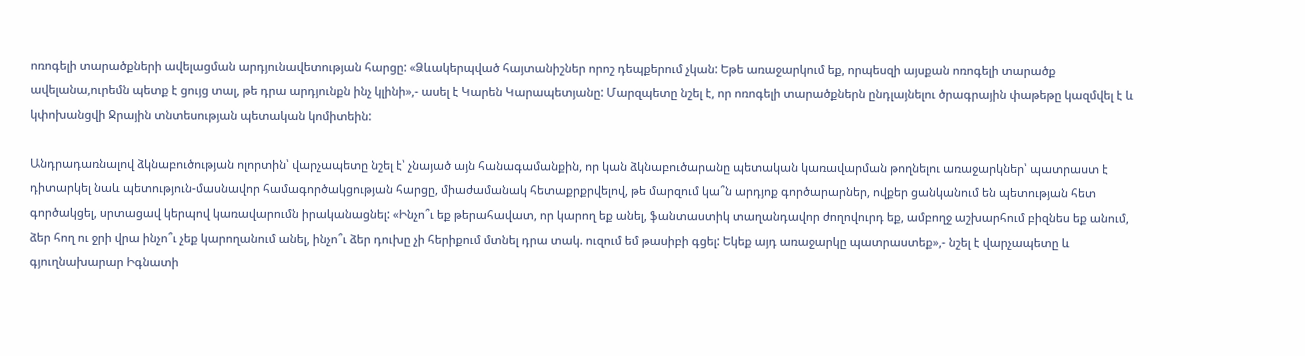ոռոգելի տարածքների ավելացման արդյունավետության հարցը: «Ձևակերպված հայտանիշներ որոշ դեպքերում չկան: Եթե առաջարկում եք, որպեսզի այսքան ոռոգելի տարածք ավելանա,ուրեմն պետք է ցույց տալ, թե դրա արդյունքն ինչ կլինի»,- ասել է Կարեն Կարապետյանը: Մարզպետը նշել է, որ ոռոգելի տարածքներն ընդլայնելու ծրագրային փաթեթը կազմվել է և կփոխանցվի Ջրային տնտեսության պետական կոմիտեին:

Անդրադառնալով ձկնաբուծության ոլորտին՝ վարչապետը նշել է՝ չնայած այն հանագամանքին, որ կան ձկնաբուծարանը պետական կառավարման թողնելու առաջարկներ՝ պատրաստ է դիտարկել նաև պետություն-մասնավոր համագործակցության հարցը, միաժամանակ հետաքրքրվելով, թե մարզում կա՞ն արդյոք գործարարներ, ովքեր ցանկանում են պետության հետ գործակցել, սրտացավ կերպով կառավարումն իրականացնել: «Ինչո՞ւ եք թերահավատ, որ կարող եք անել, ֆանտաստիկ տաղանդավոր ժողովուրդ եք, ամբողջ աշխարհում բիզնես եք անում, ձեր հող ու ջրի վրա ինչո՞ւ չեք կարողանում անել, ինչո՞ւ ձեր դուխը չի հերիքում մտնել դրա տակ. ուզում եմ թասիբի գցել: Եկեք այդ առաջարկը պատրաստեք»,- նշել է վարչապետը և գյուղնախարար Իգնատի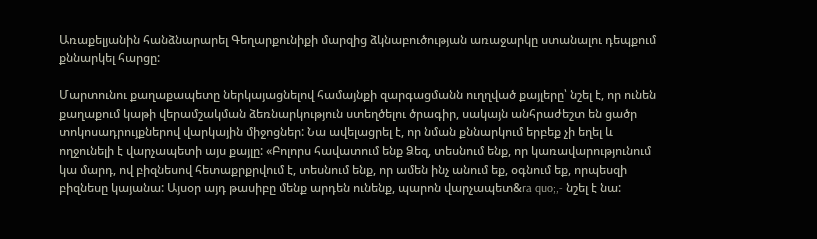Առաքելյանին հանձնարարել Գեղարքունիքի մարզից ձկնաբուծության առաջարկը ստանալու դեպքում քննարկել հարցը:

Մարտունու քաղաքապետը ներկայացնելով համայնքի զարգացմանն ուղղված քայլերը՝ նշել է, որ ունեն քաղաքում կաթի վերամշակման ձեռնարկություն ստեղծելու ծրագիր, սակայն անհրաժեշտ են ցածր տոկոսադրույքներով վարկային միջոցներ: Նա ավելացրել է, որ նման քննարկում երբեք չի եղել և ողջունելի է վարչապետի այս քայլը: «Բոլորս հավատում ենք Ձեզ, տեսնում ենք, որ կառավարությունում կա մարդ, ով բիզնեսով հետաքրքրվում է, տեսնում ենք, որ ամեն ինչ անում եք, օգնում եք, որպեսզի բիզնեսը կայանա: Այսօր այդ թասիբը մենք արդեն ունենք, պարոն վարչապետ&ra quo;,- նշել է նա: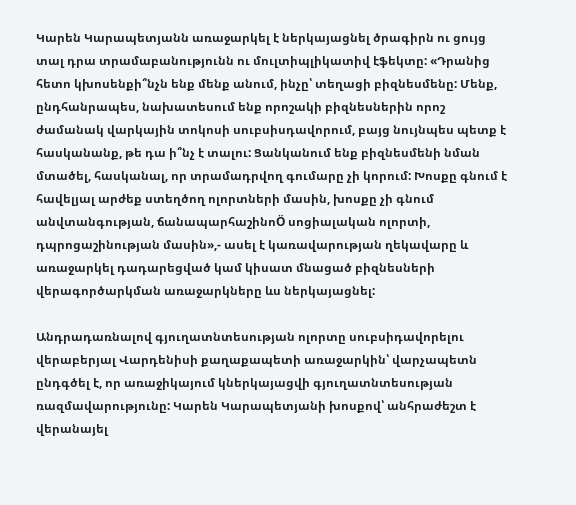Կարեն Կարապետյանն առաջարկել է ներկայացնել ծրագիրն ու ցույց տալ դրա տրամաբանությունն ու մուլտիպլիկատիվ էֆեկտը: «Դրանից հետո կխոսենքի՞նչն ենք մենք անում, ինչը՝ տեղացի բիզնեսմենը: Մենք, ընդհանրապես, նախատեսում ենք որոշակի բիզնեսներին որոշ ժամանակ վարկային տոկոսի սուբսիսդավորում, բայց նույնպես պետք է հասկանանք, թե դա ի՞նչ է տալու: Ցանկանում ենք բիզնեսմենի նման մտածել, հասկանալ, որ տրամադրվող գումարը չի կորում: Խոսքը գնում է հավելյալ արժեք ստեղծող ոլորտների մասին, խոսքը չի գնում անվտանգության, ճանապարհաշինոÖ սոցիալական ոլորտի, դպրոցաշինության մասին»,- ասել է կառավարության ղեկավարը և առաջարկել դադարեցված կամ կիսատ մնացած բիզնեսների վերագործարկման առաջարկները ևս ներկայացնել:

Անդրադառնալով գյուղատնտեսության ոլորտը սուբսիդավորելու վերաբերյալ Վարդենիսի քաղաքապետի առաջարկին՝ վարչապետն ընդգծել է, որ առաջիկայում կներկայացվի գյուղատնտեսության ռազմավարությունը: Կարեն Կարապետյանի խոսքով՝ անհրաժեշտ է վերանայել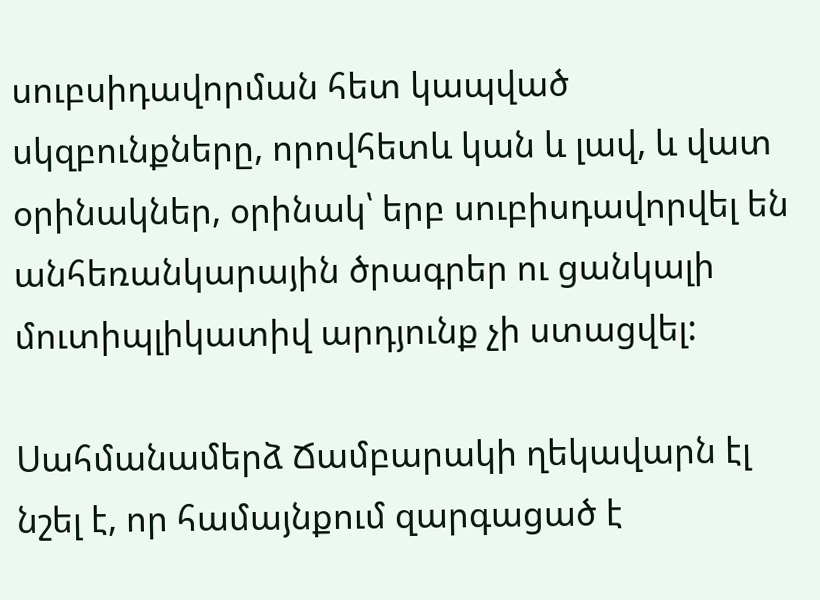սուբսիդավորման հետ կապված սկզբունքները, որովհետև կան և լավ, և վատ օրինակներ, օրինակ՝ երբ սուբիսդավորվել են անհեռանկարային ծրագրեր ու ցանկալի մուտիպլիկատիվ արդյունք չի ստացվել:

Սահմանամերձ Ճամբարակի ղեկավարն էլ նշել է, որ համայնքում զարգացած է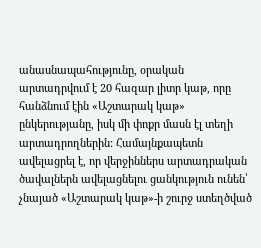անասնապահությունը, օրական արտադրվում է 20 հազար լիտր կաթ, որը հանձնում էին «Աշտարակ կաթ» ընկերությանը, իսկ մի փոքր մասն էլ տեղի արտադրողներին: Համայնքապետն ավելացրել է, որ վերջիններս արտադրական ծավալներն ավելացնելու ցանկություն ունեն՝ չնայած «Աշտարակ կաթ»-ի շուրջ ստեղծված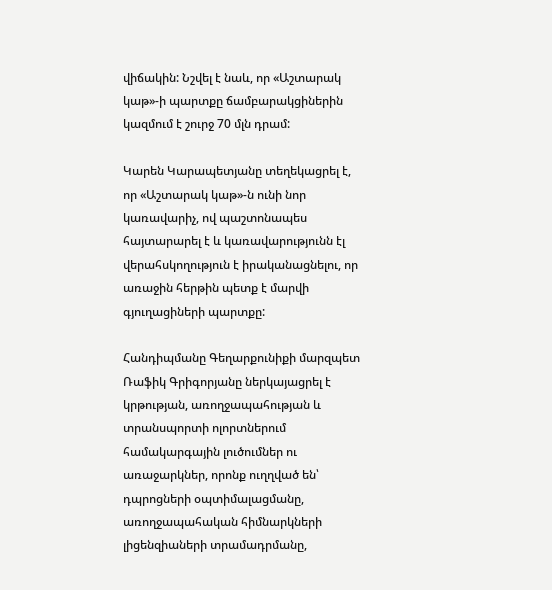վիճակին: Նշվել է նաև, որ «Աշտարակ կաթ»-ի պարտքը ճամբարակցիներին կազմում է շուրջ 70 մլն դրամ:

Կարեն Կարապետյանը տեղեկացրել է, որ «Աշտարակ կաթ»-ն ունի նոր կառավարիչ, ով պաշտոնապես հայտարարել է և կառավարությունն էլ վերահսկողություն է իրականացնելու, որ առաջին հերթին պետք է մարվի գյուղացիների պարտքը:

Հանդիպմանը Գեղարքունիքի մարզպետ Ռաֆիկ Գրիգորյանը ներկայացրել է կրթության, առողջապահության և տրանսպորտի ոլորտներում համակարգային լուծումներ ու առաջարկներ, որոնք ուղղված են՝ դպրոցների օպտիմալացմանը, առողջապահական հիմնարկների լիցենզիաների տրամադրմանը,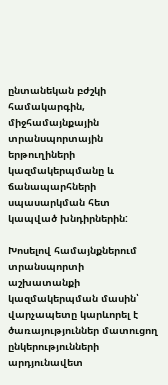ընտանեկան բժշկի համակարգին, միջհամայնքային տրանսպորտային երթուղիների կազմակերպմանը և ճանապարհների սպասարկման հետ կապված խնդիրներին:

Խոսելով համայնքներում տրանսպորտի աշխատանքի կազմակերպման մասին՝ վարչապետը կարևորել է ծառայություններ մատուցող ընկերությունների արդյունավետ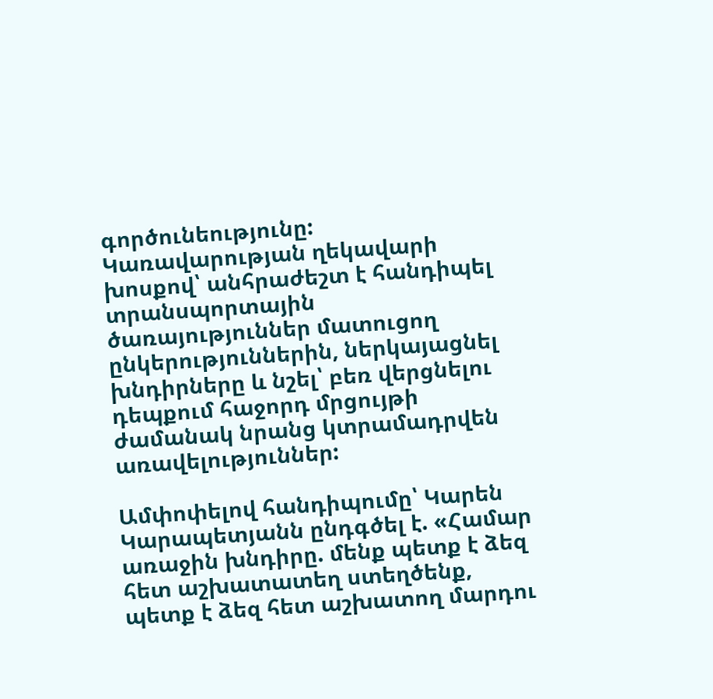գործունեությունը: Կառավարության ղեկավարի խոսքով՝ անհրաժեշտ է հանդիպել տրանսպորտային ծառայություններ մատուցող ընկերություններին, ներկայացնել խնդիրները և նշել՝ բեռ վերցնելու դեպքում հաջորդ մրցույթի ժամանակ նրանց կտրամադրվեն առավելություններ:

Ամփոփելով հանդիպումը՝ Կարեն Կարապետյանն ընդգծել է. «Համար առաջին խնդիրը. մենք պետք է ձեզ հետ աշխատատեղ ստեղծենք, պետք է ձեզ հետ աշխատող մարդու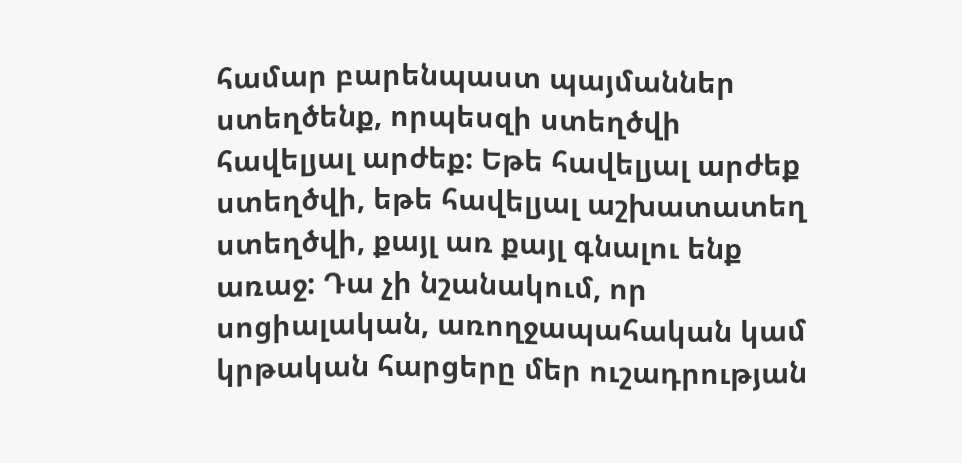համար բարենպաստ պայմաններ ստեղծենք, որպեսզի ստեղծվի հավելյալ արժեք: Եթե հավելյալ արժեք ստեղծվի, եթե հավելյալ աշխատատեղ ստեղծվի, քայլ առ քայլ գնալու ենք առաջ: Դա չի նշանակում, որ սոցիալական, առողջապահական կամ կրթական հարցերը մեր ուշադրության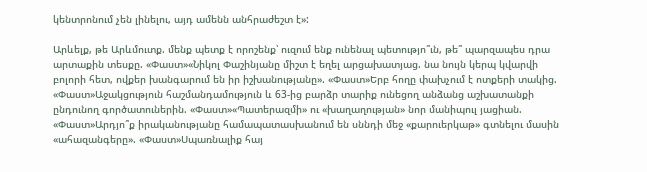կենտրոնում չեն լինելու, այդ ամենն անհրաժեշտ է»:

Արևելք, թե Արևմուտք. մենք պետք է որոշենք՝ ուզում ենք ունենալ պետությո՞ւն, թե՞ պարզապես դրա արտաքին տեսքը. «Փաստ»«Նիկոլ Փաշինյանը միշտ է եղել արցախատյաց. նա նույն կերպ կվարվի բոլորի հետ, ովքեր խանգարում են իր իշխանությանը». «Փաստ»Երբ հողը փախչում է ոտքերի տակից. «Փաստ»Աջակցություն հաշմանդամություն և 63-ից բարձր տարիք ունեցող անձանց աշխատանքի ընդունող գործատուներին. «Փաստ»«Պատերազմի» ու «խաղաղության» նոր մանիպուլ յացիան. «Փաստ»Արդյո՞ք իրականությանը համապատասխանում են սննդի մեջ «քարուերկաթ» գտնելու մասին «ահազանգերը». «Փաստ»Սպառնալիք հայ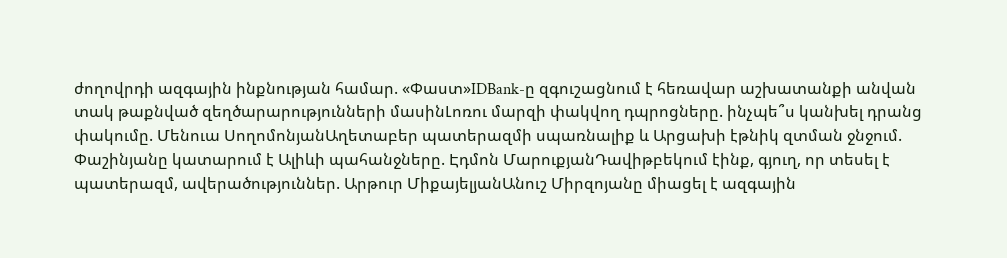ժողովրդի ազգային ինքնության համար. «Փաստ»IDBank-ը զգուշացնում է հեռավար աշխատանքի անվան տակ թաքնված զեղծարարությունների մասինԼոռու մարզի փակվող դպրոցները. ինչպե՞ս կանխել դրանց փակումը. Մենուա ՍողոմոնյանԱղետաբեր պատերազմի սպառնալիք և Արցախի էթնիկ զտման ջնջում. Փաշինյանը կատարում է Ալիևի պահանջները. Էդմոն ՄարուքյանԴավիթբեկում էինք, գյուղ, որ տեսել է պատերազմ, ավերածություններ. Արթուր ՄիքայելյանԱնուշ Միրզոյանը միացել է ազգային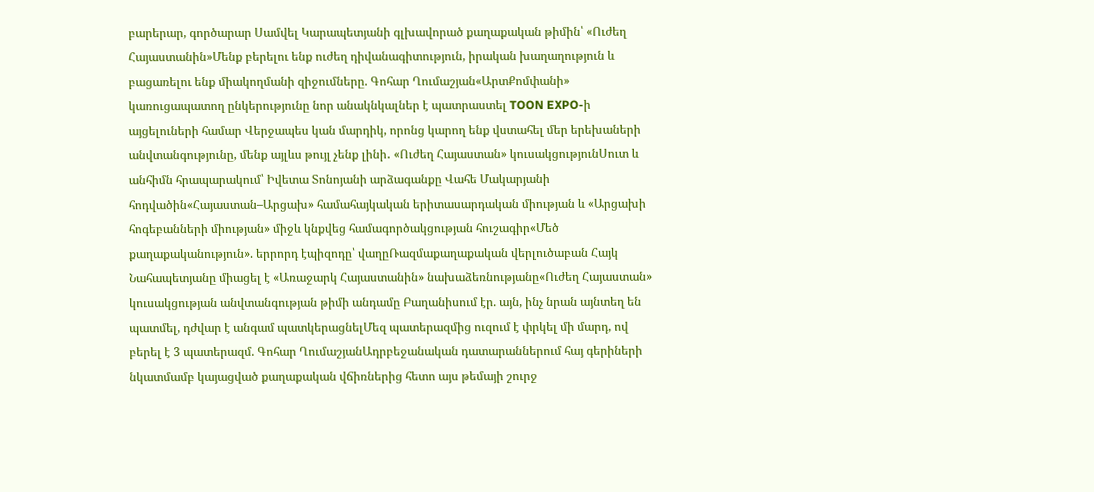բարերար, գործարար Սամվել Կարապետյանի գլխավորած քաղաքական թիմին՝ «Ուժեղ Հայաստանին»Մենք բերելու ենք ուժեղ դիվանագիտություն, իրական խաղաղություն և բացառելու ենք միակողմանի զիջումները. Գոհար Ղումաշյան«ԱրտՔոմփանի» կառուցապատող ընկերությունը նոր անակնկալներ է պատրաստել TOON EXPO-ի այցելուների համար Վերջապես կան մարդիկ, որոնց կարող ենք վստահել մեր երեխաների անվտանգությունը, մենք այլևս թույլ չենք լինի․ «Ուժեղ Հայաստան» կուսակցությունՍուտ և անհիմն հրապարակում՝ Իվետա Տոնոյանի արձագանքը Վահե Մակարյանի հոդվածին«Հայաստան–Արցախ» համահայկական երիտասարդական միության և «Արցախի հոգեբանների միության» միջև կնքվեց համագործակցության հուշագիր«Մեծ քաղաքականություն». երրորդ էպիզոդը՝ վաղըՌազմաքաղաքական վերլուծաբան Հայկ Նահապետյանը միացել է «Առաջարկ Հայաստանին» նախաձեռնությանը«Ուժեղ Հայաստան» կուսակցության անվտանգության թիմի անդամը Բաղանիսում էր. այն, ինչ նրան այնտեղ են պատմել, դժվար է անգամ պատկերացնելՄեզ պատերազմից ուզում է փրկել մի մարդ, ով բերել է 3 պատերազմ. Գոհար ՂումաշյանԱդրբեջանական դատարաններում հայ գերիների նկատմամբ կայացված քաղաքական վճիռներից հետո այս թեմայի շուրջ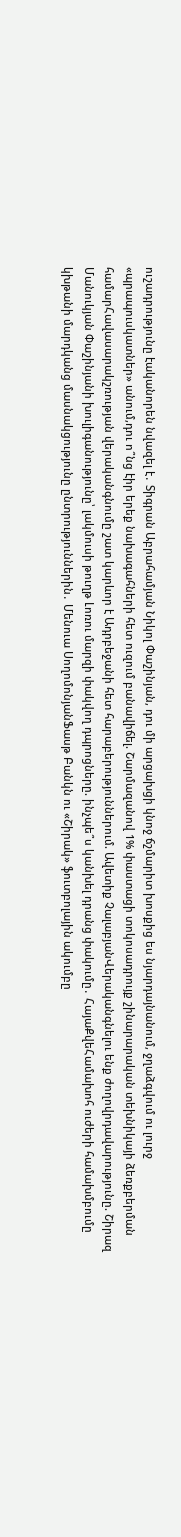ուշադրությունը էականորեն նվազել է․ Տիգրան Աբրահամյան Նիկոլ Փաշինյան, դու մի արցախցի կնոջ ճշմարիտ խոսքից ես նյարդայնանում, ջղաձգվում ու լուրջ «պրապուսկատներ» անում,դու ո՞նց էիր երեք նախագահների հետ ուզում բանավիճել. Շարմազանով 1% փաստացի տոկոսադրույք շինարարական տեխնիկայի ձեռքբերման համարՀավասարակշռության վերականգնումը շատ կարևոր է Ադրբեջանի հետ հարաբերություններում. Ավետիք ՉալաբյանՎերականգնելու ենք ժողովրդավարությունը. Շիրազ Մանուկյան Փաշինյանի խուլիգանությունը՝ լակմուսի թուղթ Լոռու մարզի փակվող դպրոցները. ինչպե՞ս կանխել դրանց փակումը․ ՀայաՔվեՀամախոհ ուժերի համախմբումը կխթանի մարդկանց մասնակցությունը ընտրություններին․ Մենուա ՍողոմոնյանՖասթ Բանկն ու «Շիրակ» ֆուտբոլային ակումբը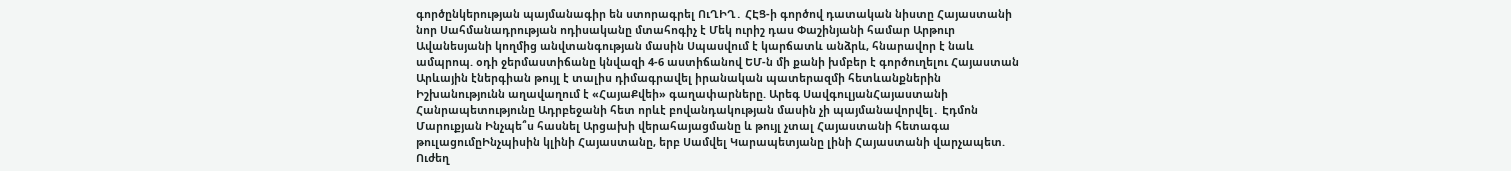գործընկերության պայմանագիր են ստորագրել ՈւՂԻՂ․ ՀԷՑ-ի գործով դատական նիստը Հայաստանի նոր Սահմանադրության ոդիսականը մտահոգիչ է Մեկ ուրիշ դաս Փաշինյանի համար Արթուր Ավանեսյանի կողմից անվտանգության մասին Սպասվում է կարճատև անձրև, հնարավոր է նաև ամպրոպ. օդի ջերմաստիճանը կնվազի 4-6 աստիճանով ԵՄ-ն մի քանի խմբեր է գործուղելու Հայաստան Արևային էներգիան թույլ է տալիս դիմագրավել իրանական պատերազմի հետևանքներին Իշխանությունն աղավաղում է «ՀայաՔվեի» գաղափարները. Արեգ ՍավգուլյանՀայաստանի Հանրապետությունը Ադրբեջանի հետ որևէ բովանդակության մասին չի պայմանավորվել․ Էդմոն Մարուքյան Ինչպե՞ս հասնել Արցախի վերահայացմանը և թույլ չտալ Հայաստանի հետագա թուլացումըԻնչպիսին կլինի Հայաստանը, երբ Սամվել Կարապետյանը լինի Հայաստանի վարչապետ. Ուժեղ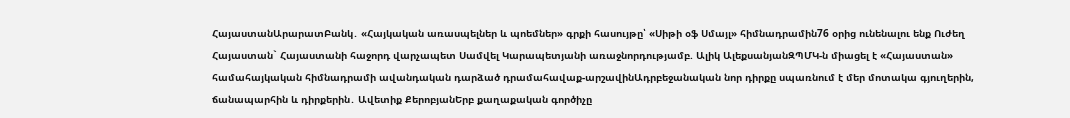ՀայաստանԱրարատԲանկ․ «Հայկական առասպելներ և պոեմներ» գրքի հասույթը՝ «Սիթի օֆ Սմայլ» հիմնադրամին76 օրից ունենալու ենք Ուժեղ Հայաստան` Հայաստանի հաջորդ վարչապետ Սամվել Կարապետյանի առաջնորդությամբ. Ալիկ ԱլեքսանյանԶՊՄԿ-ն միացել է «Հայաստան» համահայկական հիմնադրամի ավանդական դարձած դրամահավաք-արշավինԱդրբեջանական նոր դիրքը սպառնում է մեր մոտակա գյուղերին, ճանապարհին և դիրքերին․ Ավետիք ՔերոբյանԵրբ քաղաքական գործիչը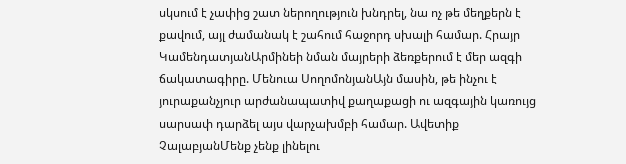սկսում է չափից շատ ներողություն խնդրել, նա ոչ թե մեղքերն է քավում, այլ ժամանակ է շահում հաջորդ սխալի համար. Հրայր ԿամենդատյանԱրմինեի նման մայրերի ձեռքերում է մեր ազգի ճակատագիրը. Մենուա ՍողոմոնյանԱյն մասին, թե ինչու է յուրաքանչյուր արժանապատիվ քաղաքացի ու ազգային կառույց սարսափ դարձել այս վարչախմբի համար. Ավետիք ՉալաբյանՄենք չենք լինելու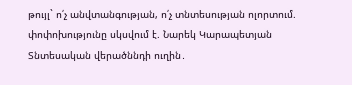թույլ` ո՛չ անվտանգության, ո՛չ տնտեսության ոլորտում. փոփոխությունը սկսվում է. Նարեկ Կարապետյան Տնտեսական վերածննդի ուղին․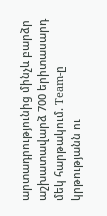արտադրությունից մինչև բարձր աշխատավարձ 700 երիտասարդ մեկ հարթակում. Team-ը կրթությանն ու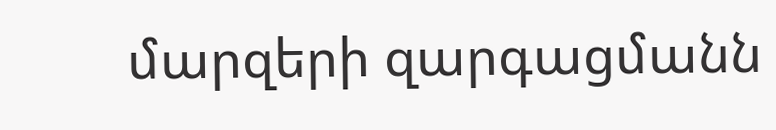մարզերի զարգացմանն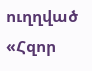ուղղված «Հզոր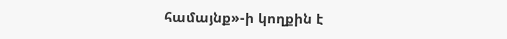համայնք»-ի կողքին է